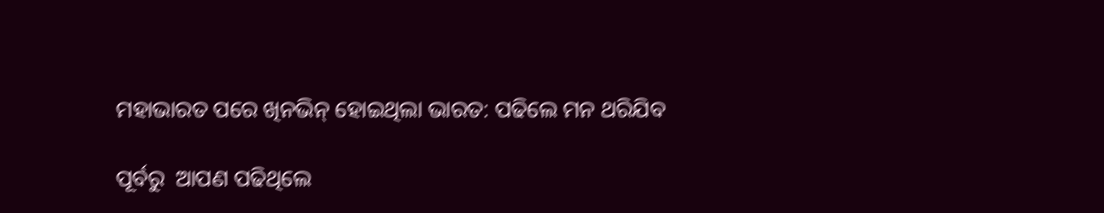ମହାଭାରତ ପରେ ଖିନଭିନ୍ ହୋଇଥିଲା ଭାରତ: ପଢିଲେ ମନ ଥରିଯିବ

ପୂର୍ବରୁ  ଆପଣ ପଢିଥିଲେ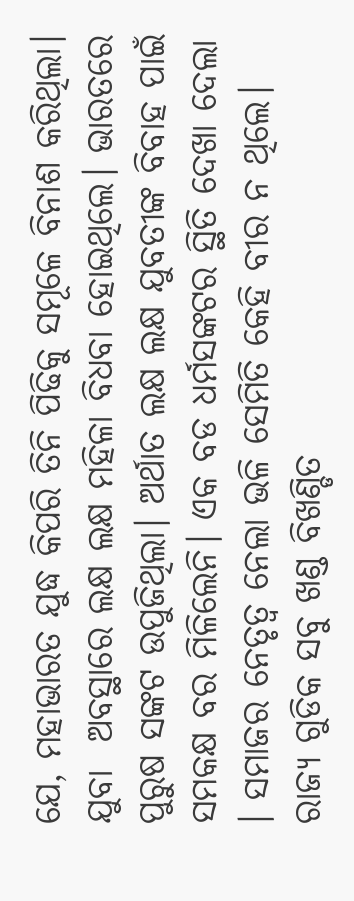ଯେ, ମହାଭାରତ ଯୁଦ୍ଧ କିପରି ତିନି ପିଢିକୁ ସମୂଳେ ବିନାଶ କରିଥିଲା। ଯୁବା  ଅବସ୍ଥାରେ ଲକ୍ଷ ଲକ୍ଷ ମହିଳା ବିଧବା ହୋଇଥିଲେ। ଭାରତରେ ପୁରୁଷ ସଙ୍କଟ ଉପୁଜିଥିଲା। ଅର୍ଥାତ ଲକ୍ଷ ଲକ୍ଷ ଯୁବତୀଙ୍କ ବିବାହ ପାଇଁ ସମକକ୍ଷ ବର ମିଳିଲେନି। ଏକ ବଡ ଧର୍ମସଙ୍କଟର ସ୍ଥିତି ଦେଖା ଦେଲା । ସମାଜର ନେତୃତ୍ୱ ନେଲା ଭଳି ସେମିତି କେହି ବୀର ନ ଥିଲେ। ରାଜ୍ୟ ଗୁଡିକ ସବୁ ଖଣ୍ଡ ବିଖଣ୍ଡିତ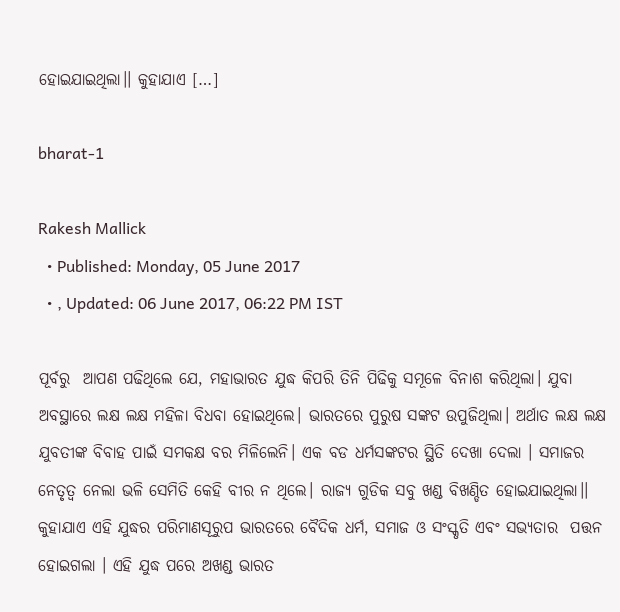ହୋଇଯାଇଥିଲା।। କୁହାଯାଏ […]

bharat-1

Rakesh Mallick
  • Published: Monday, 05 June 2017
  • , Updated: 06 June 2017, 06:22 PM IST

ପୂର୍ବରୁ  ଆପଣ ପଢିଥିଲେ ଯେ, ମହାଭାରତ ଯୁଦ୍ଧ କିପରି ତିନି ପିଢିକୁ ସମୂଳେ ବିନାଶ କରିଥିଲା। ଯୁବା  ଅବସ୍ଥାରେ ଲକ୍ଷ ଲକ୍ଷ ମହିଳା ବିଧବା ହୋଇଥିଲେ। ଭାରତରେ ପୁରୁଷ ସଙ୍କଟ ଉପୁଜିଥିଲା। ଅର୍ଥାତ ଲକ୍ଷ ଲକ୍ଷ ଯୁବତୀଙ୍କ ବିବାହ ପାଇଁ ସମକକ୍ଷ ବର ମିଳିଲେନି। ଏକ ବଡ ଧର୍ମସଙ୍କଟର ସ୍ଥିତି ଦେଖା ଦେଲା । ସମାଜର ନେତୃତ୍ୱ ନେଲା ଭଳି ସେମିତି କେହି ବୀର ନ ଥିଲେ। ରାଜ୍ୟ ଗୁଡିକ ସବୁ ଖଣ୍ଡ ବିଖଣ୍ଡିତ ହୋଇଯାଇଥିଲା।। କୁହାଯାଏ ଏହି ଯୁଦ୍ଧର ପରିମାଣସୂରୁପ ଭାରତରେ ବୈଦିକ ଧର୍ମ, ସମାଜ ଓ ସଂସ୍କୃତି ଏବଂ ସଭ୍ୟତାର  ପତ୍ତନ ହୋଇଗଲା । ଏହି ଯୁଦ୍ଧ ପରେ ଅଖଣ୍ଡ ଭାରତ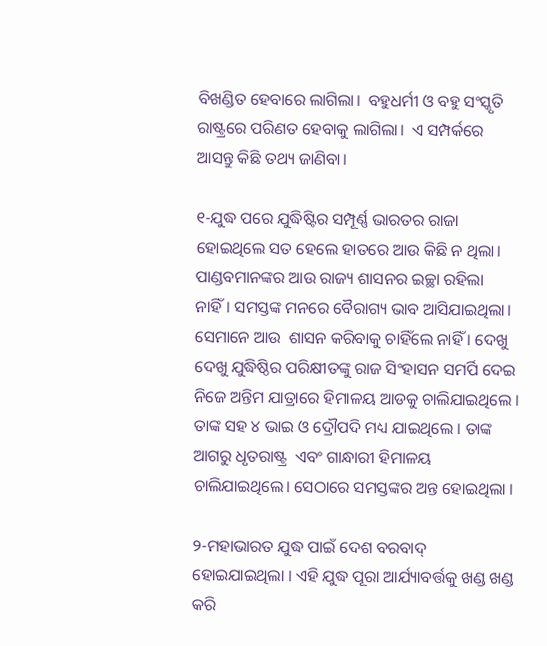ବିଖଣ୍ଡିତ ହେବାରେ ଲାଗିଲା।  ବହୁଧର୍ମୀ ଓ ବହୁ ସଂସ୍କୃତି ରାଷ୍ଟ୍ରରେ ପରିଣତ ହେବାକୁ ଲାଗିଲା।  ଏ ସମ୍ପର୍କରେ ଆସନ୍ତୁ କିଛି ତଥ୍ୟ ଜାଣିବା।

୧-ଯୁଦ୍ଧ ପରେ ଯୁଦ୍ଧିଷ୍ଟିର ସମ୍ପୂର୍ଣ୍ଣ ଭାରତର ରାଜା ହୋଇଥିଲେ ସତ ହେଲେ ହାତରେ ଆଉ କିଛି ନ ଥିଲା। ପାଣ୍ଡବମାନଙ୍କର ଆଉ ରାଜ୍ୟ ଶାସନର ଇଚ୍ଛା ରହିଲା ନାହିଁ। ସମସ୍ତଙ୍କ ମନରେ ବୈରାଗ୍ୟ ଭାବ ଆସିଯାଇଥିଲା।  ସେମାନେ ଆଉ  ଶାସନ କରିବାକୁ ଚାହିଁଲେ ନାହିଁ । ଦେଖୁ ଦେଖୁ ଯୁଦ୍ଧିଷ୍ଠିର ପରିକ୍ଷୀତଙ୍କୁ ରାଜ ସିଂହାସନ ସମର୍ପି ଦେଇ ନିଜେ ଅନ୍ତିମ ଯାତ୍ରାରେ ହିମାଳୟ ଆଡକୁ ଚାଲିଯାଇଥିଲେ । ତାଙ୍କ ସହ ୪ ଭାଇ ଓ ଦ୍ରୌପଦି ମଧ୍ୟ ଯାଇଥିଲେ । ତାଙ୍କ ଆଗରୁ ଧୃତରାଷ୍ଟ୍ର  ଏବଂ ଗାନ୍ଧାରୀ ହିମାଳୟ ଚାଲିଯାଇଥିଲେ। ସେଠାରେ ସମସ୍ତଙ୍କର ଅନ୍ତ ହୋଇଥିଲା ।

୨-ମହାଭାରତ ଯୁଦ୍ଧ ପାଇଁ ଦେଶ ବରବାଦ୍ ହୋଇଯାଇଥିଲା । ଏହି ଯୁଦ୍ଧ ପୂରା ଆର୍ଯ୍ୟାବର୍ତ୍ତକୁ ଖଣ୍ଡ ଖଣ୍ଡ କରି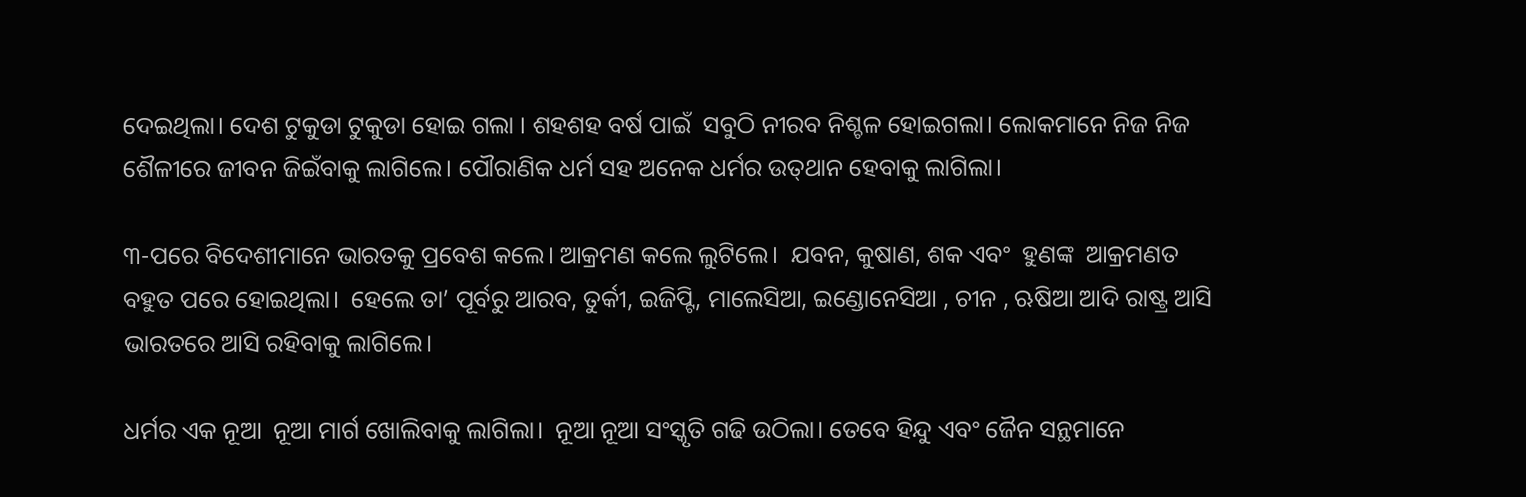ଦେଇଥିଲା। ଦେଶ ଟୁକୁଡା ଟୁକୁଡା ହୋଇ ଗଲା । ଶହଶହ ବର୍ଷ ପାଇଁ  ସବୁଠି ନୀରବ ନିଶ୍ଚଳ ହୋଇଗଲା। ଲୋକମାନେ ନିଜ ନିଜ ଶୈଳୀରେ ଜୀବନ ଜିଇଁବାକୁ ଲାଗିଲେ। ପୌରାଣିକ ଧର୍ମ ସହ ଅନେକ ଧର୍ମର ଉତ୍‌ଥାନ ହେବାକୁ ଲାଗିଲା।

୩-ପରେ ବିଦେଶୀମାନେ ଭାରତକୁ ପ୍ରବେଶ କଲେ। ଆକ୍ରମଣ କଲେ ଲୁଟିଲେ।  ଯବନ, କୁଷାଣ, ଶକ ଏବଂ  ହୁଣଙ୍କ  ଆକ୍ରମଣତ  ବହୁତ ପରେ ହୋଇଥିଲା।  ହେଲେ ତା’ ପୂର୍ବରୁ ଆରବ, ତୁର୍କୀ, ଇଜିପ୍ଟି, ମାଲେସିଆ, ଇଣ୍ଡୋନେସିଆ , ଚୀନ , ଋଷିଆ ଆଦି ରାଷ୍ଟ୍ର ଆସି ଭାରତରେ ଆସି ରହିବାକୁ ଲାଗିଲେ।

ଧର୍ମର ଏକ ନୂଆ  ନୂଆ ମାର୍ଗ ଖୋଲିବାକୁ ଲାଗିଲା।  ନୂଆ ନୂଆ ସଂସ୍କୃତି ଗଢି ଉଠିଲା। ତେବେ ହିନ୍ଦୁ ଏବଂ ଜୈନ ସନ୍ଥମାନେ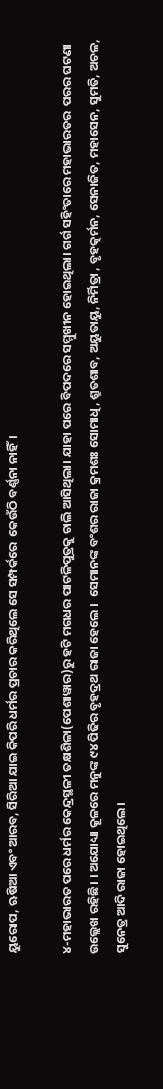ୟୁରୋପ, ଋଷିଆ ଏବଂ ଆରବ, ସିରିଆ ଯାଇ କିପରି ଧର୍ମର ପ୍ରଚାର କରିଥିଲେ ସେ ସମ୍ପର୍କରେ  କେଉଁଠି ବର୍ଣ୍ଣନା ନାହିଁ।

୪-ମହାଭାରତ ପରେ ଧର୍ମର କେନ୍ଦ୍ରସ୍ଥଳୀ ତକ୍ଷଶିଳା(ପେଶାୱାର)ରୁ ହଟି ମଗଧର ପାଟଳିପୁତ୍ରକୁ ଚାଲି ଆସିଥିଲା। ଯାହା ପରେ ବିପଦରେ ସମ୍ମୁଖୀନ ହୋଇଥିଲା। ଗର୍ଗ ସହିଂତାରେ ମହାଭାରତର  ପରର ଘଟଣା ଉଲ୍ଲେଖ ରହିଛି। । ଅଯୋଧ୍ୟା କୂଳରେ ମନୁଙ୍କ ୯୪ ପିଢିର ବୃହଦ୍ରଥ ରାଜା ହେଲେ ।  ସେମାନଙ୍କ ବଂଶର ରାଜା କ୍ରମଶଃ ସୋମାଧି, ଶ୍ରୁତଶାବ, ଅୟୁତାୟୁ, ନିର୍ମିତ୍ରା , ବୃହତ୍କର୍ମନ, ସେନାଜିତ, ମହାସେନ, ସୁମତି, ଅଚଳ, ସୁନେତ୍ର ଆଦି ରାଜା ହୋଇଥିଲେ।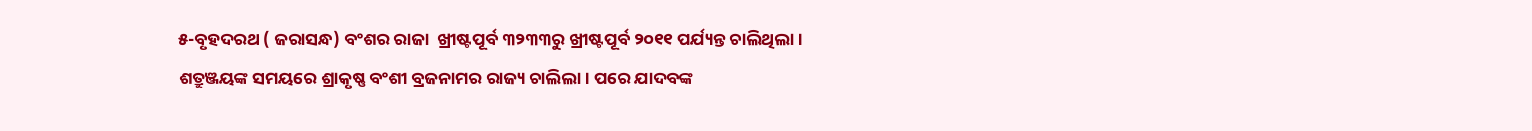୫-ବୃହଦରଥ ( ଜରାସନ୍ଧ) ବଂଶର ରାଜା  ଖ୍ରୀଷ୍ଟପୂର୍ବ ୩୨୩୩ରୁ ଖ୍ରୀଷ୍ଟପୂର୍ବ ୨୦୧୧ ପର୍ଯ୍ୟନ୍ତ ଚାଲିଥିଲା। ଶତ୍ରୁଞ୍ଜୟଙ୍କ ସମୟରେ ଶ୍ରାକୃଷ୍ଣ ବଂଶୀ ବ୍ରଜନାମର ରାଜ୍ୟ ଚାଲିଲା। ପରେ ଯାଦବଙ୍କ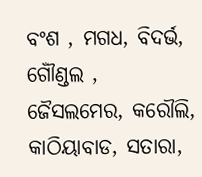ବଂଶ , ମଗଧ, ବିଦର୍ଭ, ଗୌଁଣ୍ଡଲ , ଜୈସଲମେର, କରୌଲି, କାଠିୟାବାଡ, ସତାରା,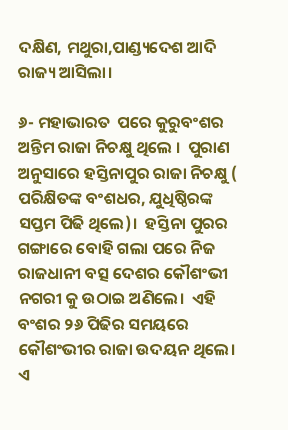ଦକ୍ଷିଣ, ମଥୁରା,ପାଣ୍ଡ୍ୟଦେଶ ଆଦି ରାଜ୍ୟ ଆସିଲା।

୬- ମହାଭାରତ  ପରେ କୁରୁବଂଶର ଅନ୍ତିମ ରାଜା ନିଚକ୍ଷୁ ଥିଲେ ।  ପୁରାଣ ଅନୁସାରେ ହସ୍ତିନାପୁର ରାଜା ନିଚକ୍ଷୁ ( ପରିକ୍ଷିତଙ୍କ ବଂଶଧର, ଯୁଧିଷ୍ଠିରଙ୍କ ସପ୍ତମ ପିଢି ଥିଲେ)।  ହସ୍ତିନା ପୁରର ଗଙ୍ଗାରେ ବୋହି ଗଲା ପରେ ନିଜ ରାଜଧାନୀ ବତ୍ସ ଦେଶର କୌଶଂଭୀ ନଗରୀ କୁ ଉଠାଇ ଅଣିଲେ।  ଏହି ବଂଶର ୨୬ ପିଢିର ସମୟରେ କୌଶଂଭୀର ରାଜା ଉଦୟନ ଥିଲେ।  ଏ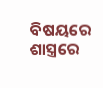ବିଷୟରେ ଶାସ୍ତ୍ରରେ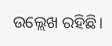ଉଲ୍ଲେଖ ରହିଛି।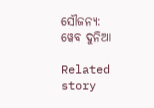ସୌଜନ୍ୟ: ୱେବ ଦୁନିଆ

Related story